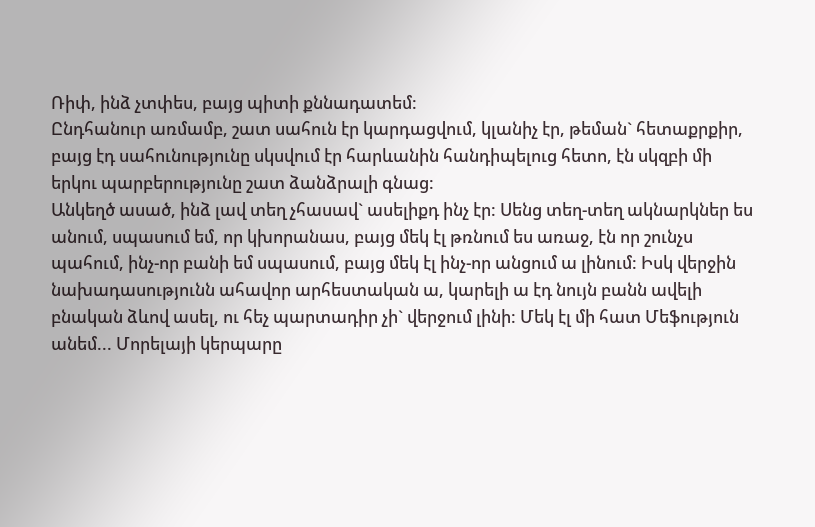Ռիփ, ինձ չտփես, բայց պիտի քննադատեմ:
Ընդհանուր առմամբ, շատ սահուն էր կարդացվում, կլանիչ էր, թեման` հետաքրքիր, բայց էդ սահունությունը սկսվում էր հարևանին հանդիպելուց հետո, էն սկզբի մի երկու պարբերությունը շատ ձանձրալի գնաց:
Անկեղծ ասած, ինձ լավ տեղ չհասավ` ասելիքդ ինչ էր: Սենց տեղ-տեղ ակնարկներ ես անում, սպասում եմ, որ կխորանաս, բայց մեկ էլ թռնում ես առաջ, էն որ շունչս պահում, ինչ-որ բանի եմ սպասում, բայց մեկ էլ ինչ-որ անցում ա լինում: Իսկ վերջին նախադասությունն ահավոր արհեստական ա, կարելի ա էդ նույն բանն ավելի բնական ձևով ասել, ու հեչ պարտադիր չի` վերջում լինի: Մեկ էլ մի հատ Մեֆություն անեմ... Մորելայի կերպարը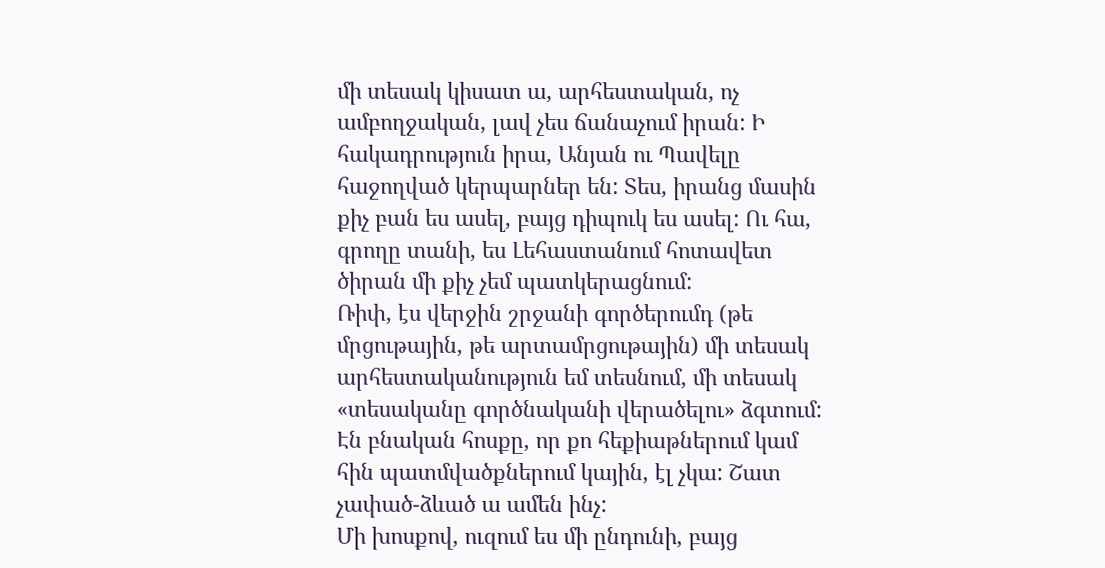մի տեսակ կիսատ ա, արհեստական, ոչ ամբողջական, լավ չես ճանաչում իրան: Ի հակադրություն իրա, Անյան ու Պավելը հաջողված կերպարներ են: Տես, իրանց մասին քիչ բան ես ասել, բայց դիպուկ ես ասել: Ու հա, գրողը տանի, ես Լեհաստանում հոտավետ ծիրան մի քիչ չեմ պատկերացնում:
Ռիփ, էս վերջին շրջանի գործերումդ (թե մրցութային, թե արտամրցութային) մի տեսակ արհեստականություն եմ տեսնում, մի տեսակ «տեսականը գործնականի վերածելու» ձգտում: Էն բնական հոսքը, որ քո հեքիաթներում կամ հին պատմվածքներում կային, էլ չկա: Շատ չափած-ձևած ա ամեն ինչ:
Մի խոսքով, ուզում ես մի ընդունի, բայց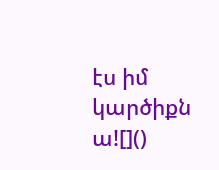էս իմ կարծիքն ա![]()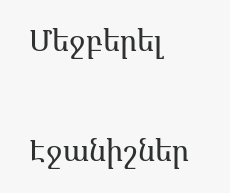Մեջբերել

Էջանիշներ